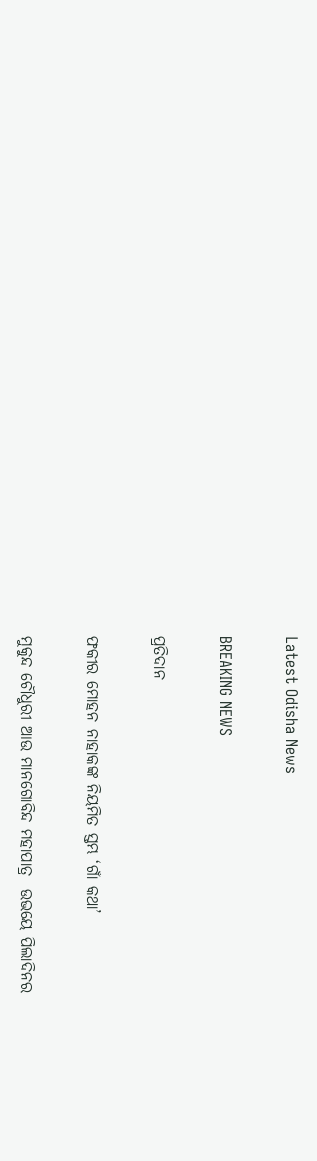Latest Odisha News

BREAKING NEWS

ପ୍ରତିଦାନ

ଫକୀର ମୋହନ ନାହାକଙ୍କ ନିୟମିତ ସ୍ତମ୍ଭ ‘ଗାଁ କଥା’

ମୁକୁନ୍ଦ ଚୌଧୁରୀ ଆଉ ମାନଗୋବିନ୍ଦ ମହାପାତ୍ର  ଉଭୟେ ପିଲାଦିନର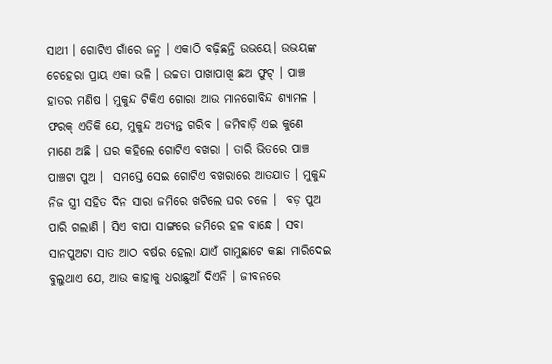ସାଥୀ । ଗୋଟିଏ ଗାଁରେ ଜନ୍ମ । ଏକାଠି ବଢ଼ିଛନ୍ତି ଉଭୟେ। ଉଭୟଙ୍କ ଚେହେରା ପ୍ରାୟ ଏକା ଭଳି । ଉଚ୍ଚତା ପାଖାପାଖି ଛଅ ଫୁଟ୍ । ପାଞ୍ଚ ହାତର ମଣିଷ । ମୁକୁନ୍ଦ ଟିକିଏ ଗୋରା ଆଉ ମାନଗୋବିନ୍ଦ ଶ୍ୟାମଳ । ଫରକ୍ ଏତିକି ଯେ, ମୁକୁନ୍ଦ ଅତ୍ୟନ୍ତ ଗରିବ । ଜମିବାଡ଼ି ଏଇ କୁଣେ ମାଣେ ଅଛି । ଘର କହିଲେ ଗୋଟିଏ ବଖରା । ତାରି ଭିତରେ ପାଞ୍ଚ ପାଞ୍ଚଟା ପୁଅ ।  ସମସ୍ତେ ସେଇ ଗୋଟିଏ ବଖରାରେ ଆତଯାତ । ମୁକୁନ୍ଦ ନିଜ ସ୍ତ୍ରୀ ସହିତ ଦିନ ସାରା ଜମିରେ ଖଟିଲେ ଘର ଚଳେ ।  ବଡ଼ ପୁଅ ପାରି ଗଲାଣି । ସିଏ ବାପା ସାଙ୍ଗରେ ଜମିରେ ହଳ ବାନ୍ଧେ । ସବା ସାନପୁଅଟା ସାତ ଆଠ ବର୍ଷର ହେଲା ଯାଏଁ ଗାମୁଛାଟେ କଛା ମାରିଦେଇ ବୁଲୁଥାଏ ଯେ, ଆଉ କାହାକୁ ଧରାଛୁଆଁ ଦିଏନି । ଜୀବନରେ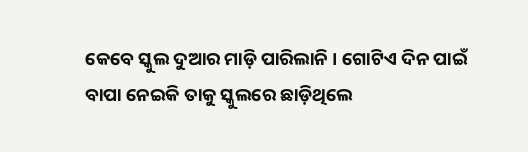କେବେ ସ୍କୁଲ ଦୁଆର ମାଡ଼ି ପାରିଲାନି । ଗୋଟିଏ ଦିନ ପାଇଁ ବାପା ନେଇକି ତାକୁ ସ୍କୁଲରେ ଛାଡ଼ିଥିଲେ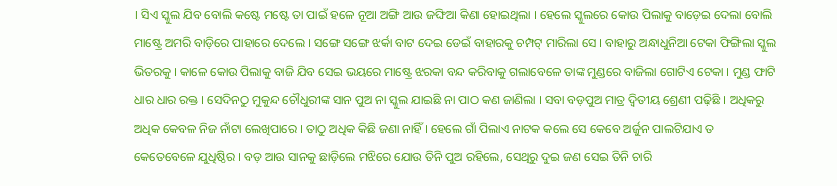। ସିଏ ସ୍କୁଲ ଯିବ ବୋଲି କଷ୍ଟେ ମଷ୍ଟେ ତା ପାଇଁ ହଳେ ନୂଆ ଅଙ୍ଗି ଆଉ ଜଙ୍ଘିଆ କିଣା ହୋଇଥିଲା । ହେଲେ ସ୍କୁଲରେ କୋଉ ପିଲାକୁ ବାଡ଼େଇ ଦେଲା ବୋଲି ମାଷ୍ଟ୍ରେ ଅମରି ବାଡ଼ିରେ ପାହାରେ ଦେଲେ । ସଙ୍ଗେ ସଙ୍ଗେ ଝର୍କା ବାଟ ଦେଇ ଡେଇଁ ବାହାରକୁ ଚମ୍ପଟ୍ ମାରିଲା ସେ । ବାହାରୁ ଅନ୍ଧାଧୁନିଆ ଟେକା ଫିଙ୍ଗିଲା ସ୍କୁଲ ଭିତରକୁ । କାଳେ କୋଉ ପିଲାକୁ ବାଜି ଯିବ ସେଇ ଭୟରେ ମାଷ୍ଟ୍ରେ ଝରକା ବନ୍ଦ କରିବାକୁ ଗଲାବେଳେ ତାଙ୍କ ମୁଣ୍ଡରେ ବାଜିଲା ଗୋଟିଏ ଟେକା । ମୁଣ୍ଡ ଫାଟି ଧାର ଧାର ରକ୍ତ । ସେଦିନଠୁ ମୁକୁନ୍ଦ ଚୌଧୁରୀଙ୍କ ସାନ ପୁଅ ନା ସ୍କୁଲ ଯାଇଛି ନା ପାଠ କଣ ଜାଣିଲା । ସବା ବଡ଼ପୁଅ ମାତ୍ର ଦ୍ୱିତୀୟ ଶ୍ରେଣୀ ପଢ଼ିଛି । ଅଧିକରୁ ଅଧିକ କେବଳ ନିଜ ନାଁଟା ଲେଖିପାରେ । ତାଠୁ ଅଧିକ କିଛି ଜଣା ନାହିଁ । ହେଲେ ଗାଁ ପିଲାଏ ନାଟକ କଲେ ସେ କେବେ ଅର୍ଜୁନ ପାଲଟିଯାଏ ତ କେତେବେଳେ ଯୁଧିଷ୍ଠିର । ବଡ଼ ଆଉ ସାନକୁ ଛାଡ଼ିଲେ ମଝିରେ ଯୋଉ ତିନି ପୁଅ ରହିଲେ, ସେଥିରୁ ଦୁଇ ଜଣ ସେଇ ତିନି ଚାରି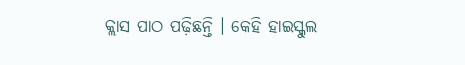କ୍ଲାସ ପାଠ ପଢ଼ିଛନ୍ତି । କେହି ହାଇସ୍କୁଲ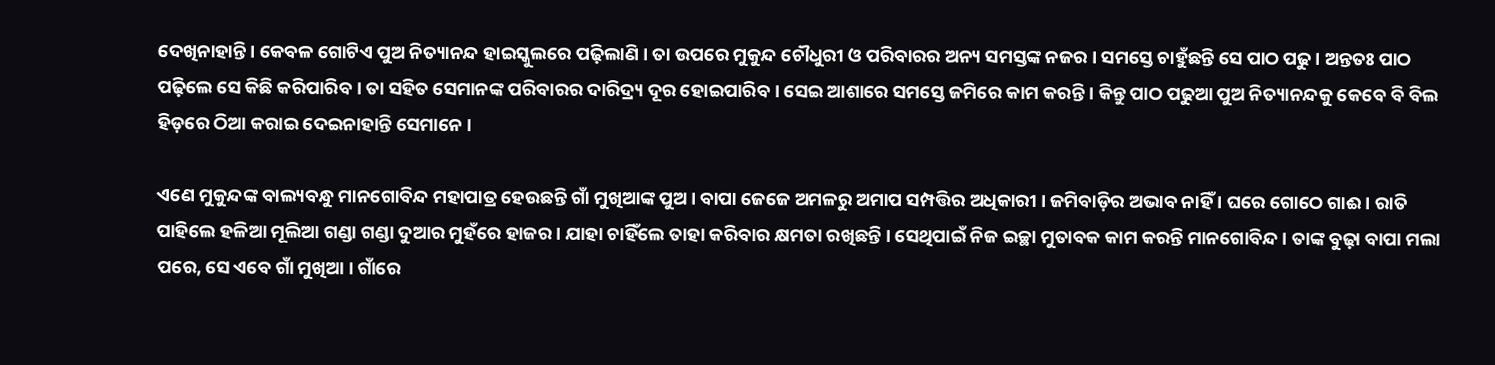ଦେଖିନାହାନ୍ତି । କେବଳ ଗୋଟିଏ ପୁଅ ନିତ୍ୟାନନ୍ଦ ହାଇସ୍କୁଲରେ ପଢ଼ିଲାଣି । ତା ଉପରେ ମୁକୁନ୍ଦ ଚୌଧୁରୀ ଓ ପରିବାରର ଅନ୍ୟ ସମସ୍ତଙ୍କ ନଜର । ସମସ୍ତେ ଚାହୁଁଛନ୍ତି ସେ ପାଠ ପଢୁ । ଅନ୍ତତଃ ପାଠ ପଢ଼ିଲେ ସେ କିଛି କରିପାରିବ । ତା ସହିତ ସେମାନଙ୍କ ପରିବାରର ଦାରିଦ୍ର୍ୟ ଦୂର ହୋଇପାରିବ । ସେଇ ଆଶାରେ ସମସ୍ତେ ଜମିରେ କାମ କରନ୍ତି । କିନ୍ତୁ ପାଠ ପଢୁଆ ପୁଅ ନିତ୍ୟାନନ୍ଦକୁ କେବେ ବି ବିଲ ହିଡ଼ରେ ଠିଆ କରାଇ ଦେଇନାହାନ୍ତି ସେମାନେ ।

ଏଣେ ମୁକୁନ୍ଦଙ୍କ ବାଲ୍ୟବନ୍ଧୁ ମାନଗୋବିନ୍ଦ ମହାପାତ୍ର ହେଉଛନ୍ତି ଗାଁ ମୁଖିଆଙ୍କ ପୁଅ । ବାପା ଜେଜେ ଅମଳରୁ ଅମାପ ସମ୍ପତ୍ତିର ଅଧିକାରୀ । ଜମିବାଡ଼ିର ଅଭାବ ନାହିଁ । ଘରେ ଗୋଠେ ଗାଈ । ରାତି ପାହିଲେ ହଳିଆ ମୂଲିଆ ଗଣ୍ଡା ଗଣ୍ଡା ଦୁଆର ମୁହଁରେ ହାଜର । ଯାହା ଚାହିଁଲେ ତାହା କରିବାର କ୍ଷମତା ରଖିଛନ୍ତି । ସେଥିପାଇଁ ନିଜ ଇଚ୍ଛା ମୁତାବକ କାମ କରନ୍ତି ମାନଗୋବିନ୍ଦ । ତାଙ୍କ ବୁଢ଼ା ବାପା ମଲା ପରେ, ସେ ଏବେ ଗାଁ ମୁଖିଆ । ଗାଁରେ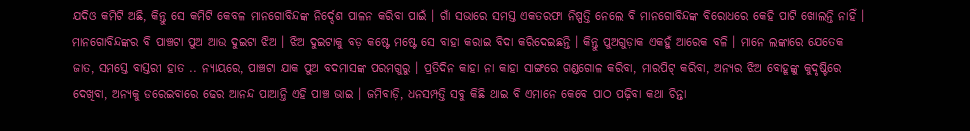ଯଦିଓ କମିଟି ଅଛି, କିନ୍ତୁ ସେ କମିଟି କେବଳ ମାନଗୋବିନ୍ଦଙ୍କ ନିର୍ଦ୍ଦେଶ ପାଳନ କରିବା ପାଇଁ । ଗାଁ ସଭାରେ ସମସ୍ତ ଏକତରଫା ନିଷ୍ପତ୍ତି ନେଲେ ବି ମାନଗୋବିନ୍ଦଙ୍କ ବିରୋଧରେ କେହି ପାଟି ଖୋଲନ୍ତି ନାହିଁ । ମାନଗୋବିନ୍ଦଙ୍କର ବି ପାଞ୍ଚଟା ପୁଅ ଆଉ ଦୁଇଟା ଝିଅ । ଝିଅ ଦୁଇଟାକୁ ବଡ଼ କଷ୍ଟେ ମଷ୍ଟେ ସେ ବାହା କରାଇ ବିଦା କରିଦେଇଛନ୍ତି । କିନ୍ତୁ ପୁଅଗୁଡ଼ାକ ଏକହୁଁ ଆରେକ ବଳି । ମାନେ ଲଙ୍କାରେ ଯେତେକ ଜାତ, ସମସ୍ତେ ବାସ୍ତରୀ ହାତ .. ନ୍ୟାୟରେ, ପାଞ୍ଚଟା ଯାକ ପୁଅ ବଦମାସଙ୍କ ପରମଗୁରୁ । ପ୍ରତିଦିନ କାହା ନା କାହା ସାଙ୍ଗରେ ଗଣ୍ଡଗୋଳ କରିବା, ମାରପିଟ୍ କରିବା, ଅନ୍ୟର ଝିଅ ବୋହୂଙ୍କୁ କୁଦୃଷ୍ଟିରେ ଦେଖିବା, ଅନ୍ୟକୁ ଡରେଇବାରେ ଢେର ଆନନ୍ଦ ପାଆନ୍ତି ଏହି ପାଞ୍ଚ ଭାଇ । ଜମିବାଡ଼ି, ଧନସମ୍ପତ୍ତି ସବୁ କିଛି ଥାଇ ବି ଏମାନେ କେବେ ପାଠ ପଢ଼ିବା କଥା ଚିନ୍ତା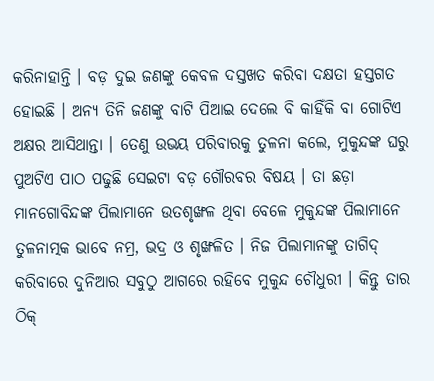କରିନାହାନ୍ତି । ବଡ଼ ଦୁଇ ଜଣଙ୍କୁ କେବଳ ଦସ୍ତଖତ କରିବା ଦକ୍ଷତା ହସ୍ତଗତ ହୋଇଛି । ଅନ୍ୟ ତିନି ଜଣଙ୍କୁ ବାଟି ପିଆଇ ଦେଲେ ବି କାହିଁକି ବା ଗୋଟିଏ ଅକ୍ଷର ଆସିଥାନ୍ତା । ତେଣୁ ଉଭୟ ପରିବାରକୁ ତୁଳନା କଲେ, ମୁକୁନ୍ଦଙ୍କ ଘରୁ ପୁଅଟିଏ ପାଠ ପଢୁଛି ସେଇଟା ବଡ଼ ଗୌରବର ବିଷୟ । ତା ଛଡ଼ା ମାନଗୋବିନ୍ଦଙ୍କ ପିଲାମାନେ ଉତଶୃଙ୍ଖଳ ଥିବା ବେଳେ ମୁକୁନ୍ଦଙ୍କ ପିଲାମାନେ ତୁଳନାତ୍ମକ ଭାବେ ନମ୍ର, ଭଦ୍ର ଓ ଶୃଙ୍ଖଳିତ । ନିଜ ପିଲାମାନଙ୍କୁ ତାଗିଦ୍ କରିବାରେ ଦୁନିଆର ସବୁଠୁ ଆଗରେ ରହିବେ ମୁକୁନ୍ଦ ଚୌଧୁରୀ । କିନ୍ତୁ ତାର ଠିକ୍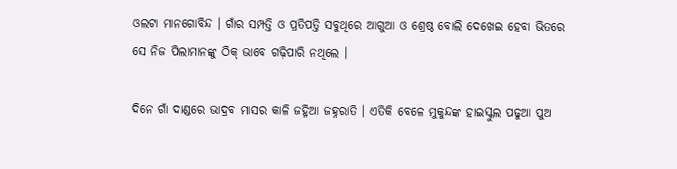ଓଲଟା ମାନଗୋବିନ୍ଦ । ଗାଁର ସମ୍ପତ୍ତି ଓ ପ୍ରତିପତ୍ତି ସବୁଥିରେ ଆଗୁଆ ଓ ଶ୍ରେଷ୍ଠ ବୋଲି ଦେଖେଇ ହେବା ଭିତରେ ସେ ନିଜ ପିଲାମାନଙ୍କୁ ଠିକ୍ ଭାବେ ଗଢ଼ିପାରି ନଥିଲେ ।

ଦିନେ ଗାଁ ଦାଣ୍ଡରେ ଭାଦ୍ରବ ମାସର କାଳି ଜହ୍ନିଆ ଜହ୍ନରାତି । ଏତିକି ବେଳେ ମୁକୁନ୍ଦଙ୍କ ହାଇସ୍କୁଲ ପଢୁଆ ପୁଅ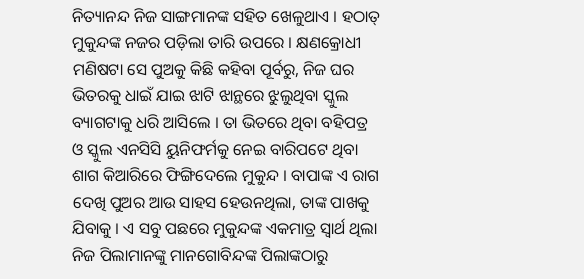ନିତ୍ୟାନନ୍ଦ ନିଜ ସାଙ୍ଗମାନଙ୍କ ସହିତ ଖେଳୁଥାଏ । ହଠାତ୍ ମୁକୁନ୍ଦଙ୍କ ନଜର ପଡ଼ିଲା ତାରି ଉପରେ । କ୍ଷଣକ୍ରୋଧୀ ମଣିଷଟା ସେ ପୁଅକୁ କିଛି କହିବା ପୂର୍ବରୁ, ନିଜ ଘର ଭିତରକୁ ଧାଇଁ ଯାଇ ଝାଟି ଝାନ୍ଥରେ ଝୁଲୁଥିବା ସ୍କୁଲ ବ୍ୟାଗଟାକୁ ଧରି ଆସିଲେ । ତା ଭିତରେ ଥିବା ବହିପତ୍ର ଓ ସ୍କୁଲ ଏନସିସି ୟୁନିଫର୍ମକୁ ନେଇ ବାରିପଟେ ଥିବା  ଶାଗ କିଆରିରେ ଫିଙ୍ଗିଦେଲେ ମୁକୁନ୍ଦ । ବାପାଙ୍କ ଏ ରାଗ ଦେଖି ପୁଅର ଆଉ ସାହସ ହେଉନଥିଲା, ତାଙ୍କ ପାଖକୁ ଯିବାକୁ । ଏ ସବୁ ପଛରେ ମୁକୁନ୍ଦଙ୍କ ଏକମାତ୍ର ସ୍ୱାର୍ଥ ଥିଲା ନିଜ ପିଲାମାନଙ୍କୁ ମାନଗୋବିନ୍ଦଙ୍କ ପିଲାଙ୍କଠାରୁ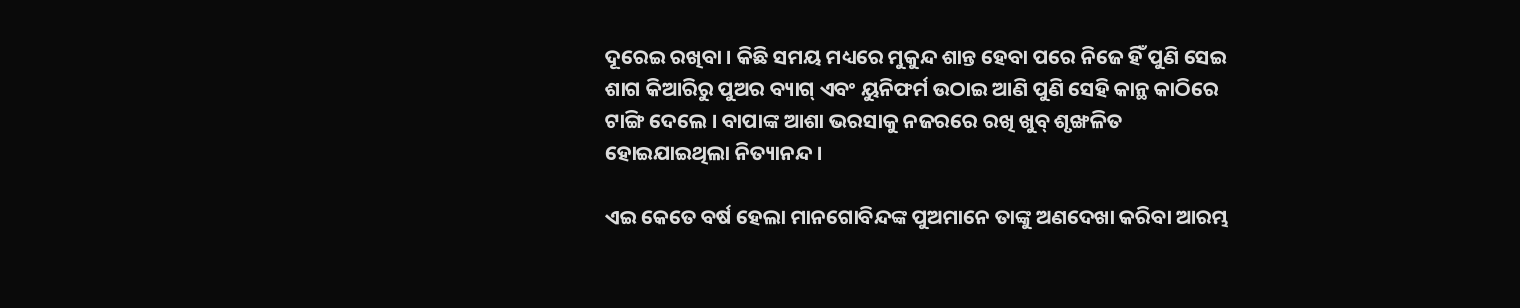ଦୂରେଇ ରଖିବା । କିଛି ସମୟ ମଧ୍ୟରେ ମୁକୁନ୍ଦ ଶାନ୍ତ ହେବା ପରେ ନିଜେ ହିଁ ପୁଣି ସେଇ ଶାଗ କିଆରିରୁ ପୁଅର ବ୍ୟାଗ୍ ଏବଂ ୟୁନିଫର୍ମ ଉଠାଇ ଆଣି ପୁଣି ସେହି କାନ୍ଥ କାଠିରେ ଟାଙ୍ଗି ଦେଲେ । ବାପାଙ୍କ ଆଶା ଭରସାକୁ ନଜରରେ ରଖି ଖୁବ୍ ଶୃଙ୍ଖଳିତ ହୋଇଯାଇଥିଲା ନିତ୍ୟାନନ୍ଦ ।

ଏଇ କେତେ ବର୍ଷ ହେଲା ମାନଗୋବିନ୍ଦଙ୍କ ପୁଅମାନେ ତାଙ୍କୁ ଅଣଦେଖା କରିବା ଆରମ୍ଭ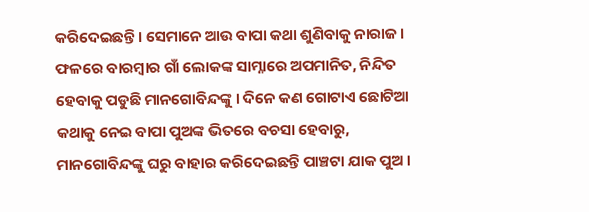କରିଦେଇଛନ୍ତି । ସେମାନେ ଆଉ ବାପା କଥା ଶୁଣିବାକୁ ନାରାଜ । ଫଳରେ ବାରମ୍ବାର ଗାଁ ଲୋକଙ୍କ ସାମ୍ନାରେ ଅପମାନିତ, ନିନ୍ଦିତ ହେବାକୁ ପଡୁଛି ମାନଗୋବିନ୍ଦଙ୍କୁ । ଦିନେ କଣ ଗୋଟାଏ ଛୋଟିଆ କଥାକୁ ନେଇ ବାପା ପୁଅଙ୍କ ଭିତରେ ବଚସା ହେବାରୁ, ମାନଗୋବିନ୍ଦଙ୍କୁ ଘରୁ ବାହାର କରିଦେଇଛନ୍ତି ପାଞ୍ଚଟା ଯାକ ପୁଅ ।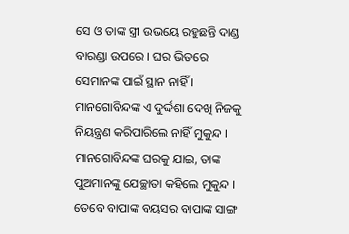ସେ ଓ ତାଙ୍କ ସ୍ତ୍ରୀ ଉଭୟେ ରହୁଛନ୍ତି ଦାଣ୍ଡ ବାରଣ୍ଡା ଉପରେ । ଘର ଭିତରେ ସେମାନଙ୍କ ପାଇଁ ସ୍ଥାନ ନାହିଁ । ମାନଗୋବିନ୍ଦଙ୍କ ଏ ଦୁର୍ଦ୍ଦଶା ଦେଖି ନିଜକୁ ନିୟନ୍ତ୍ରଣ କରିପାରିଲେ ନାହିଁ ମୁକୁନ୍ଦ । ମାନଗୋବିନ୍ଦଙ୍କ ଘରକୁ ଯାଇ, ତାଙ୍କ ପୁଅମାନଙ୍କୁ ଯେଚ୍ଛାତା କହିଲେ ମୁକୁନ୍ଦ । ତେବେ ବାପାଙ୍କ ବୟସର ବାପାଙ୍କ ସାଙ୍ଗ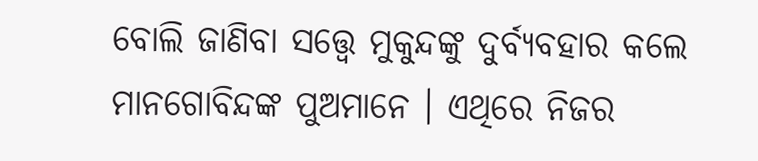ବୋଲି ଜାଣିବା ସତ୍ତ୍ୱେ ମୁକୁନ୍ଦଙ୍କୁ ଦୁର୍ବ୍ୟବହାର କଲେ ମାନଗୋବିନ୍ଦଙ୍କ ପୁଅମାନେ । ଏଥିରେ ନିଜର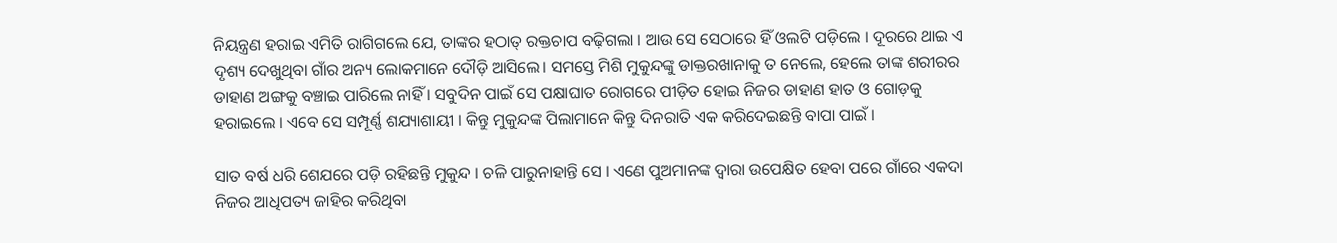ନିୟନ୍ତ୍ରଣ ହରାଇ ଏମିତି ରାଗିଗଲେ ଯେ, ତାଙ୍କର ହଠାତ୍ ରକ୍ତଚାପ ବଢ଼ିଗଲା । ଆଉ ସେ ସେଠାରେ ହିଁ ଓଲଟି ପଡ଼ିଲେ । ଦୂରରେ ଥାଇ ଏ ଦୃଶ୍ୟ ଦେଖୁଥିବା ଗାଁର ଅନ୍ୟ ଲୋକମାନେ ଦୌଡ଼ି ଆସିଲେ। ସମସ୍ତେ ମିଶି ମୁକୁନ୍ଦଙ୍କୁ ଡାକ୍ତରଖାନାକୁ ତ ନେଲେ, ହେଲେ ତାଙ୍କ ଶରୀରର ଡାହାଣ ଅଙ୍ଗକୁ ବଞ୍ଚାଇ ପାରିଲେ ନାହିଁ । ସବୁଦିନ ପାଇଁ ସେ ପକ୍ଷାଘାତ ରୋଗରେ ପୀଡ଼ିତ ହୋଇ ନିଜର ଡାହାଣ ହାତ ଓ ଗୋଡ଼କୁ ହରାଇଲେ । ଏବେ ସେ ସମ୍ପୂର୍ଣ୍ଣ ଶଯ୍ୟାଶାୟୀ । କିନ୍ତୁ ମୁକୁନ୍ଦଙ୍କ ପିଲାମାନେ କିନ୍ତୁ ଦିନରାତି ଏକ କରିଦେଇଛନ୍ତି ବାପା ପାଇଁ ।

ସାତ ବର୍ଷ ଧରି ଶେଯରେ ପଡ଼ି ରହିଛନ୍ତି ମୁକୁନ୍ଦ । ଚଳି ପାରୁନାହାନ୍ତି ସେ । ଏଣେ ପୁଅମାନଙ୍କ ଦ୍ୱାରା ଉପେକ୍ଷିତ ହେବା ପରେ ଗାଁରେ ଏକଦା ନିଜର ଆଧିପତ୍ୟ ଜାହିର କରିଥିବା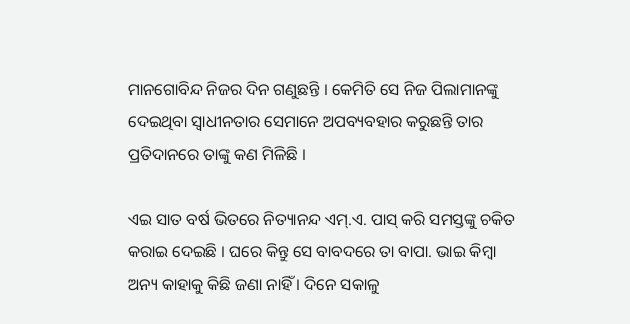ମାନଗୋବିନ୍ଦ ନିଜର ଦିନ ଗଣୁଛନ୍ତି । କେମିତି ସେ ନିଜ ପିଲାମାନଙ୍କୁ ଦେଇଥିବା ସ୍ୱାଧୀନତାର ସେମାନେ ଅପବ୍ୟବହାର କରୁଛନ୍ତି ତାର ପ୍ରତିଦାନରେ ତାଙ୍କୁ କଣ ମିଳିଛି ।

ଏଇ ସାତ ବର୍ଷ ଭିତରେ ନିତ୍ୟାନନ୍ଦ ଏମ୍.ଏ. ପାସ୍ କରି ସମସ୍ତଙ୍କୁ ଚକିତ କରାଇ ଦେଇଛି । ଘରେ କିନ୍ତୁ ସେ ବାବଦରେ ତା ବାପା. ଭାଇ କିମ୍ବା ଅନ୍ୟ କାହାକୁ କିଛି ଜଣା ନାହିଁ । ଦିନେ ସକାଳୁ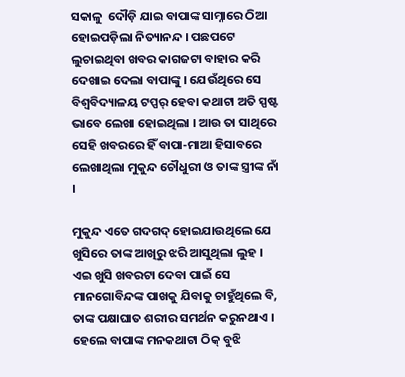ସକାଳୁ  ଦୌଡ଼ି ଯାଇ ବାପାଙ୍କ ସାମ୍ନାରେ ଠିଆ ହୋଇପଡ଼ିଲା ନିତ୍ୟାନନ୍ଦ । ପଛପଟେ ଲୁଚାଇଥିବା ଖବର କାଗଜଟା ବାହାର କରି ଦେଖାଇ ଦେଲା ବାପାଙ୍କୁ । ଯେଉଁଥିରେ ସେ ବିଶ୍ୱବିଦ୍ୟାଳୟ ଟପ୍ପର୍ ହେବା କଥାଟା ଅତି ସ୍ପଷ୍ଟ ଭାବେ ଲେଖା ହୋଇଥିଲା । ଆଉ ତା ସାଥିରେ ସେହି ଖବରରେ ହିଁ ବାପା-ମାଆ ହିସାବରେ ଲେଖାଥିଲା ମୁକୁନ୍ଦ ଚୌଧୁରୀ ଓ ତାଙ୍କ ସ୍ତ୍ରୀଙ୍କ ନାଁ ।

ମୁକୁନ୍ଦ ଏତେ ଗଦଗଦ୍ ହୋଇଯାଉଥିଲେ ଯେ ଖୁସିରେ ତାଙ୍କ ଆଖିରୁ ଝରି ଆସୁଥିଲା ଲୁହ । ଏଇ ଖୁସି ଖବରଟା ଦେବା ପାଇଁ ସେ ମାନଗୋବିନ୍ଦଙ୍କ ପାଖକୁ ଯିବାକୁ ଚାହୁଁଥିଲେ ବି, ତାଙ୍କ ପକ୍ଷାଘାତ ଶରୀର ସମର୍ଥନ କରୁନଥାଏ । ହେଲେ ବାପାଙ୍କ ମନକଥାଟା ଠିକ୍ ବୁଝି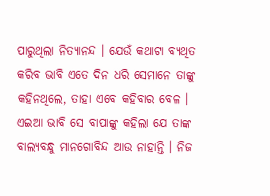ପାରୁଥିଲା ନିତ୍ୟାନନ୍ଦ । ଯେଉଁ କଥାଟା ବ୍ୟଥିତ କରିବ ଭାବି ଏତେ ଦିନ ଧରି ସେମାନେ ତାଙ୍କୁ କହିନଥିଲେ, ତାହା ଏବେ କହିବାର ବେଳ । ଏଇଆ ଭାବି ସେ ବାପାଙ୍କୁ କହିଲା ଯେ ତାଙ୍କ ବାଲ୍ୟବନ୍ଧୁ ମାନଗୋବିନ୍ଦ ଆଉ ନାହାନ୍ତି । ନିଜ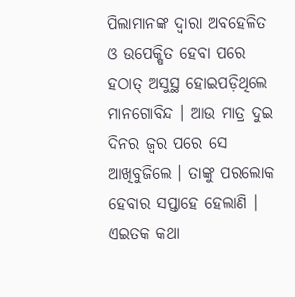ପିଲାମାନଙ୍କ ଦ୍ୱାରା ଅବହେଳିତ ଓ ଉପେକ୍ଷିତ ହେବା ପରେ ହଠାତ୍ ଅସୁସ୍ଥ ହୋଇପଡ଼ିଥିଲେ ମାନଗୋବିନ୍ଦ । ଆଉ ମାତ୍ର ଦୁଇ ଦିନର ଜ୍ୱର ପରେ ସେ ଆଖିବୁଜିଲେ । ତାଙ୍କୁ ପରଲୋକ ହେବାର ସପ୍ତାହେ ହେଲାଣି । ଏଇତକ କଥା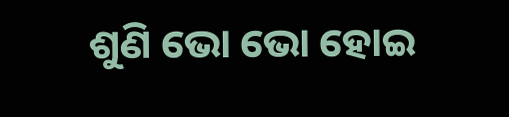ଶୁଣି ଭୋ ଭୋ ହୋଇ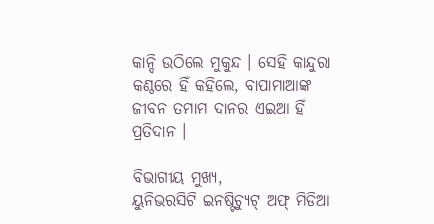କାନ୍ଦି ଉଠିଲେ ମୁକୁନ୍ଦ । ସେହି କାନ୍ଦୁରା କଣ୍ଠରେ ହିଁ କହିଲେ, ବାପାମାଆଙ୍କ ଜୀବନ ତମାମ ଦାନର ଏଇଆ ହିଁ ପ୍ରତିଦାନ ।

ବିଭାଗୀୟ ମୁଖ୍ୟ,
ୟୁନିଭରସିଟି ଇନଷ୍ଟିଚ୍ୟୁଟ୍ ଅଫ୍ ମିଡିଆ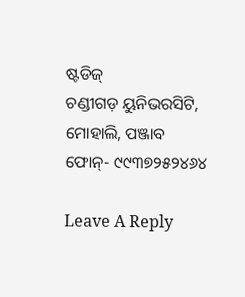ଷ୍ଟଡିଜ୍
ଚଣ୍ଡୀଗଡ଼ ୟୁନିଭରସିଟି, ମୋହାଲି, ପଞ୍ଜାବ
ଫୋନ୍- ୯୯୩୭୨୫୨୪୬୪

Leave A Reply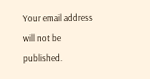Your email address will not be published.